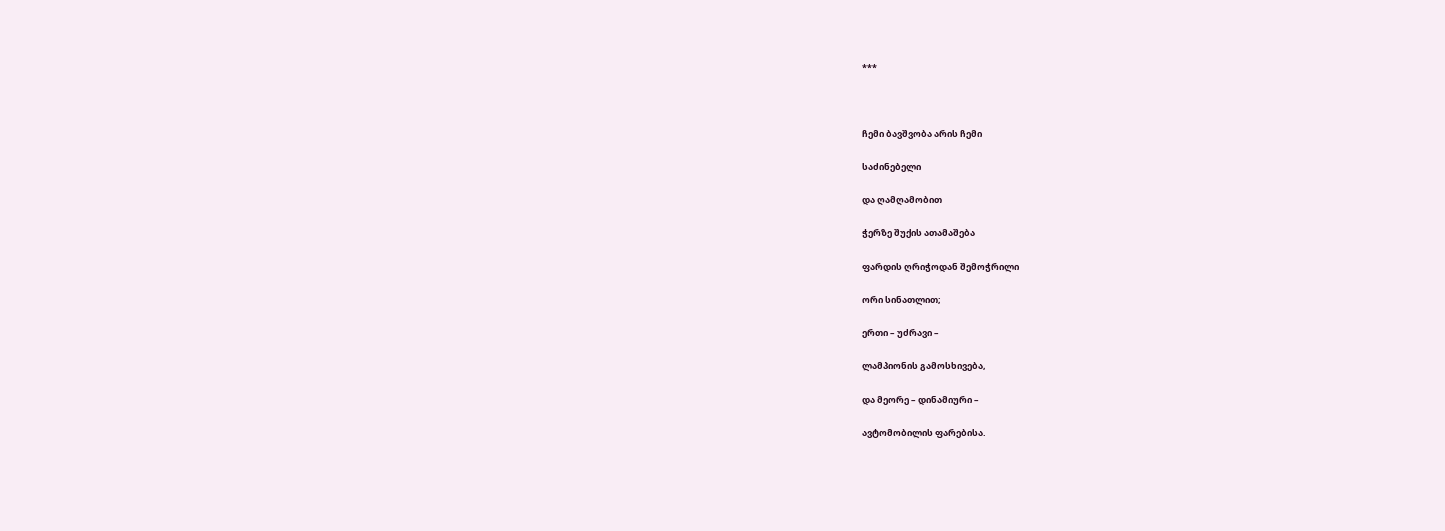***



ჩემი ბავშვობა არის ჩემი

საძინებელი

და ღამღამობით

ჭერზე შუქის ათამაშება

ფარდის ღრიჭოდან შემოჭრილი

ორი სინათლით;

ერთი – უძრავი –

ლამპიონის გამოსხივება,

და მეორე – დინამიური –

ავტომობილის ფარებისა.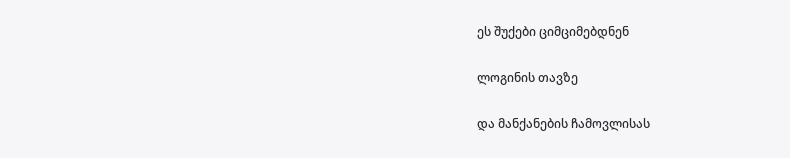ეს შუქები ციმციმებდნენ

ლოგინის თავზე

და მანქანების ჩამოვლისას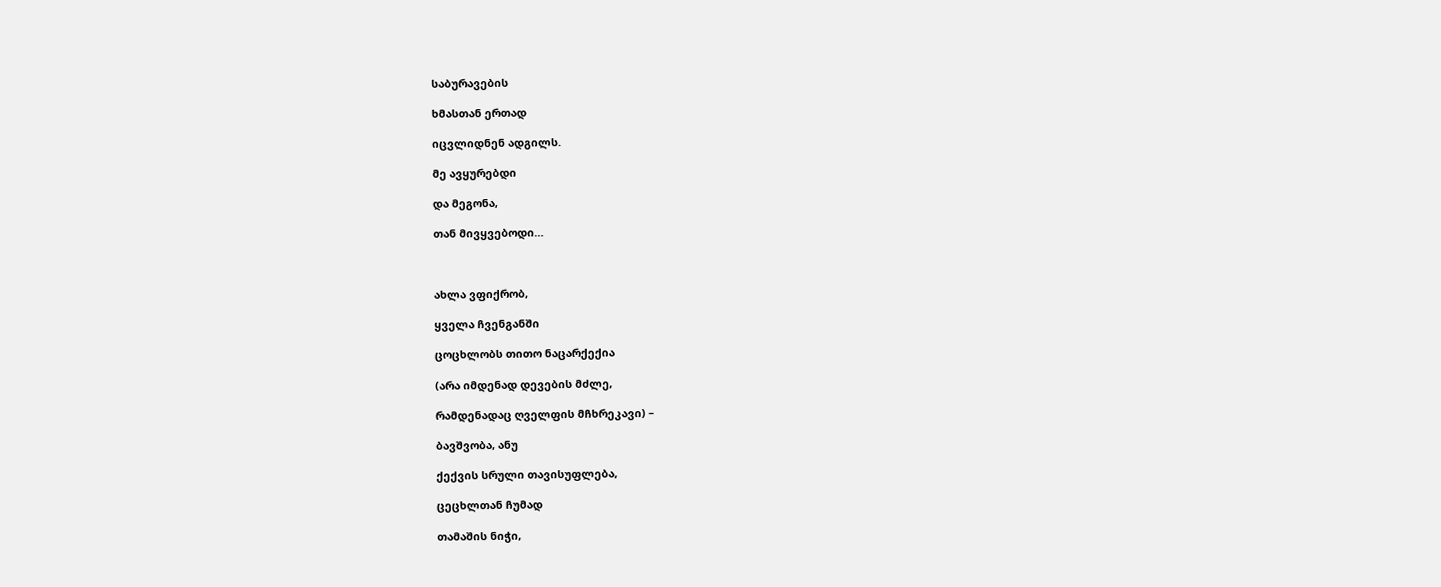საბურავების

ხმასთან ერთად

იცვლიდნენ ადგილს.

მე ავყურებდი

და მეგონა,

თან მივყვებოდი…



ახლა ვფიქრობ,

ყველა ჩვენგანში

ცოცხლობს თითო ნაცარქექია

(არა იმდენად დევების მძლე,

რამდენადაც ღველფის მჩხრეკავი) –

ბავშვობა, ანუ

ქექვის სრული თავისუფლება,

ცეცხლთან ჩუმად

თამაშის ნიჭი,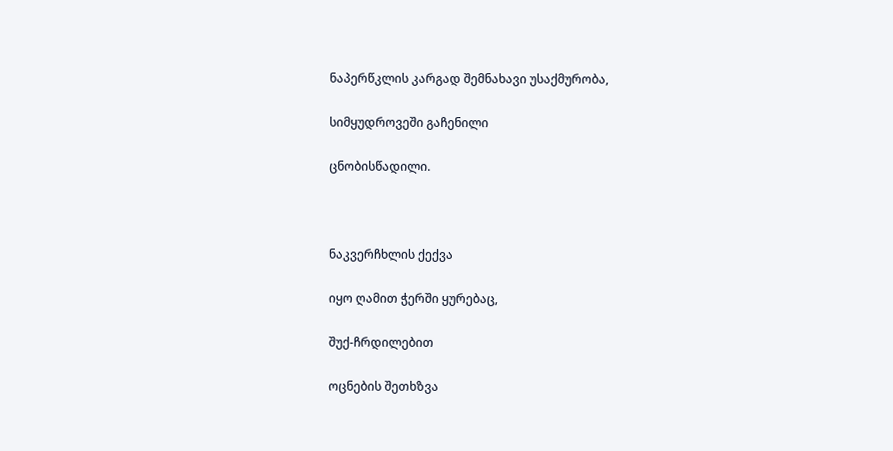ნაპერწკლის კარგად შემნახავი უსაქმურობა,

სიმყუდროვეში გაჩენილი

ცნობისწადილი.



ნაკვერჩხლის ქექვა

იყო ღამით ჭერში ყურებაც,

შუქ-ჩრდილებით

ოცნების შეთხზვა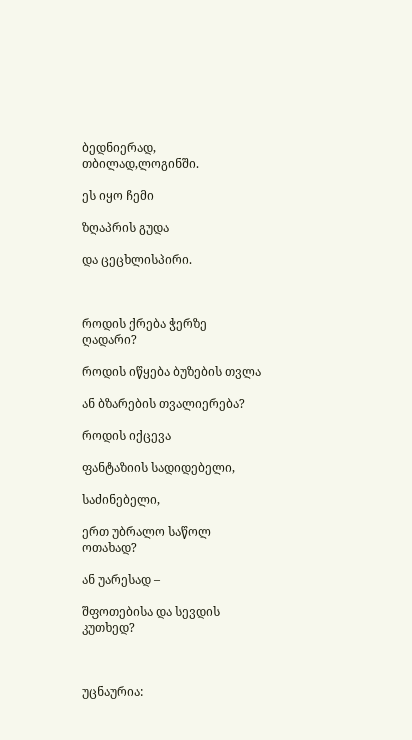ბედნიერად, თბილად,ლოგინში.

ეს იყო ჩემი

ზღაპრის გუდა

და ცეცხლისპირი.



როდის ქრება ჭერზე ღადარი?

როდის იწყება ბუზების თვლა

ან ბზარების თვალიერება?

როდის იქცევა

ფანტაზიის სადიდებელი,

საძინებელი,

ერთ უბრალო საწოლ ოთახად?

ან უარესად –

შფოთებისა და სევდის კუთხედ?



უცნაურია: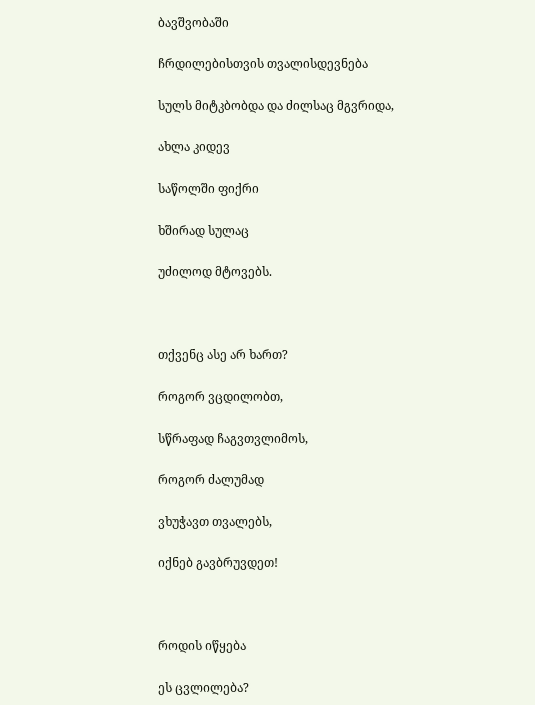ბავშვობაში

ჩრდილებისთვის თვალისდევნება

სულს მიტკბობდა და ძილსაც მგვრიდა,

ახლა კიდევ

საწოლში ფიქრი

ხშირად სულაც

უძილოდ მტოვებს.



თქვენც ასე არ ხართ?

როგორ ვცდილობთ,

სწრაფად ჩაგვთვლიმოს,

როგორ ძალუმად

ვხუჭავთ თვალებს,

იქნებ გავბრუვდეთ!



როდის იწყება

ეს ცვლილება?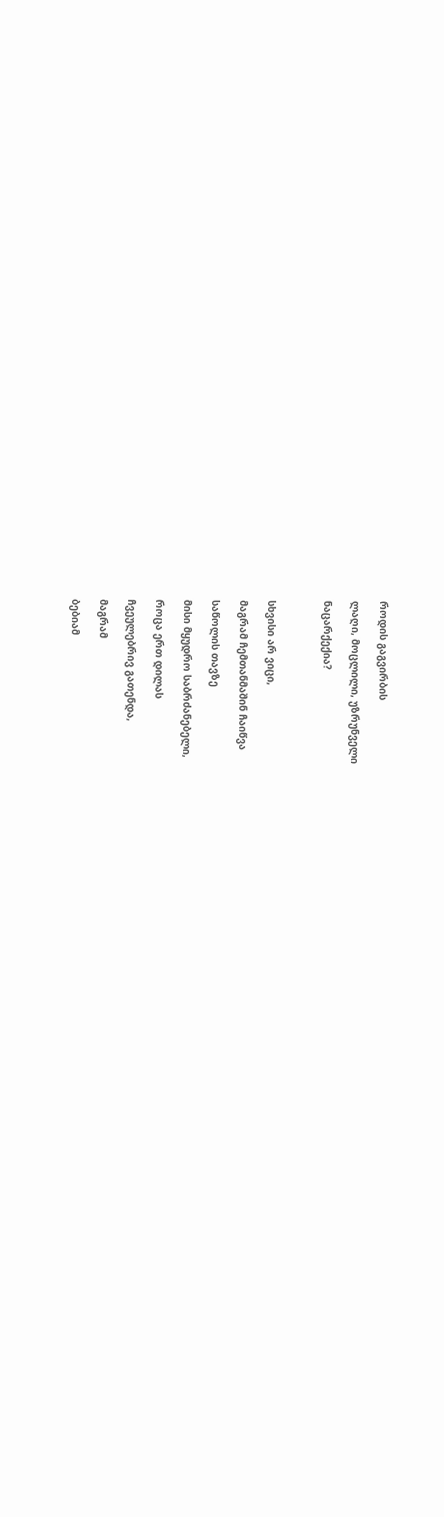როდის გაგვირბის

ლაღი, მოცლილი, უზრუნველი

ნაცარქექია?



სხვისი არ ვიცი,

მაგრამ ჩემთანმაშინ ჩაიწვა

საწოლის თავზე

მისი მყუდრო საბრძანებელი,

როცა ერთ დილას

ჩვეულებრივ გათენდა,

მაგრამ

ბებიამ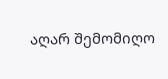აღარ შემომიღო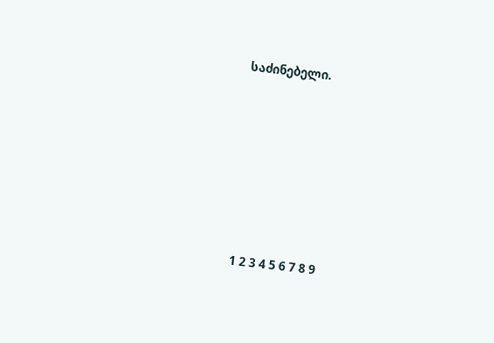საძინებელი.









1 2 3 4 5 6 7 8 9